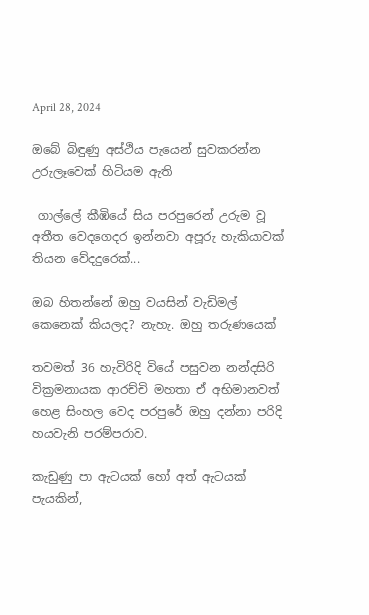April 28, 2024

ඔබේ බිඳුණු අස්ථිය පැයෙන් සුවකරන්න උරුලෑවෙක් හිටියම ඇති

 ගාල්ලේ කීඹියේ සිය පරපුරෙන් උරුම වූ අතීත වෙදගෙදර ඉන්නවා අපූරු හැකියාවක් තියන වේදදුරෙක්...

ඔබ හිතන්නේ ඔහු වයසින් වැඩිමල් කෙනෙක් කියලද? නැහැ. ඔහු තරුණයෙක්

තවමත් 36 හැවිරිදි වියේ පසුවන නන්දසිරි වික්‍රමනායක ආරච්චි මහතා ඒ අභිමානවත් හෙළ සිංහල වෙද පරපුරේ ඔහු දන්නා පරිදි හයවැනි පරම්පරාව.

කැඩුණු පා ඇටයක් හෝ අත් ඇටයක් පැයකින්,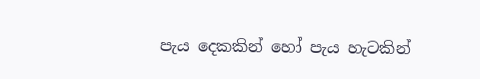පැය දෙකකින් හෝ පැය හැටකින්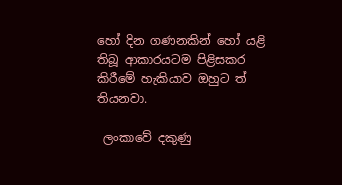හෝ දින ගණනකින් හෝ යළි තිබූ ආකාරයටම පිළිසකර කිරීමේ හැකියාව ඔහුට ත් තියනවා.

 ලංකාවේ දකුණු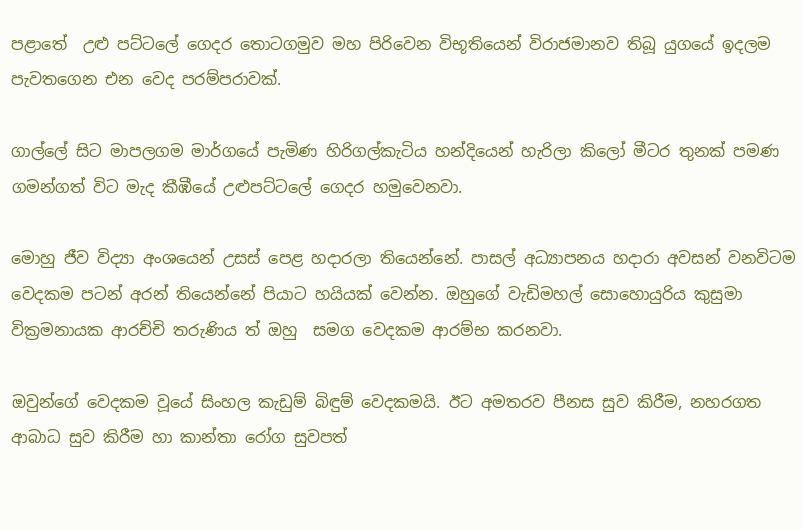පළාතේ  උළු පට්ටලේ ගෙදර තොටගමුව මහ පිරිවෙන විභූතියෙන් විරාජමානව තිබූ යුගයේ ඉදලම පැවතගෙන එන වෙද පරම්පරාවක්.

ගාල්ලේ සිට මාපලගම මාර්ගයේ පැමිණ හිරිගල්කැටිය හන්දියෙන් හැරිලා කිලෝ මීටර තුනක් පමණ ගමන්ගත් විට මැද කීඹීයේ උළුපට්ටලේ ගෙදර හමුවෙනවා.

මොහු ජීව විද්‍යා අංශයෙන් උසස් පෙළ හදාරලා තියෙන්නේ. පාසල් අධ්‍යාපනය හදාරා අවසන් වනවිටම වෙදකම පටන් අරන් තියෙන්නේ පියාට හයියක් වෙන්න. ඔහුගේ වැඩිමහල් සොහොයුරිය කුසුමා වික්‍රමනායක ආරච්චි තරුණිය ත් ඔහු  සමග වෙදකම ආරම්භ කරනවා.

ඔවුන්ගේ වෙදකම වූයේ සිංහල කැඩුම් බිඳුම් වෙදකමයි. ඊට අමතරව පීනස සුව කිරීම, නහරගත ආබාධ සුව කිරීම හා කාන්තා රෝග සුවපත්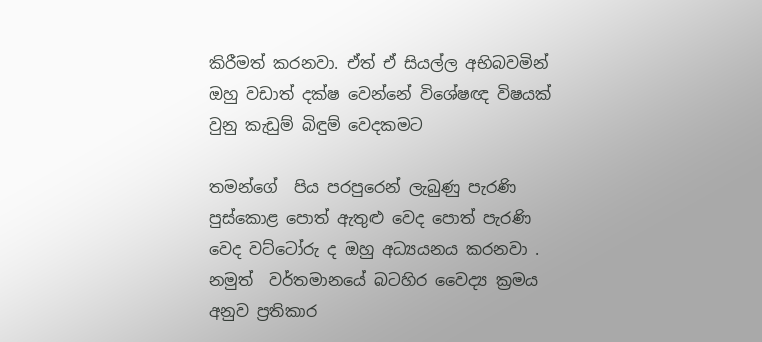කිරීමත් කරනවා. ඒත් ඒ සියල්ල අභිබවමින් ඔහු වඩාත් දක්ෂ වෙන්නේ විශේෂඥ විෂයක් වුනු කැඩුම් බිඳුම් වෙදකමට

තමන්ගේ  පිය පරපුරෙන් ලැබුණු පැරණි පුස්කොළ පොත් ඇතුළු වෙද පොත් පැරණි වෙද වට්ටෝරු ද ඔහු අධ්‍යයනය කරනවා . නමුත්  වර්තමානයේ බටහිර වෛද්‍ය ක්‍රමය අනුව ප්‍රතිකාර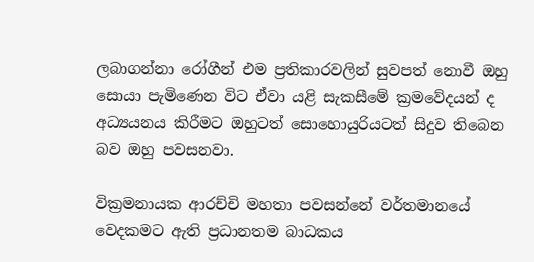ලබාගන්නා රෝගීන් එම ප්‍රතිකාරවලින් සුවපත් නොවී ඔහු සොයා පැමිණෙන විට ඒවා යළි සැකසීමේ ක්‍රමවේදයන් ද අධ්‍යයනය කිරීමට ඔහුටත් සොහොයුරියටත් සිදුව තිබෙන බව ඔහු පවසනවා.

වික්‍රමනායක ආරච්චි මහතා පවසන්නේ වර්තමානයේ වෙදකමට ඇති ප්‍රධානතම බාධකය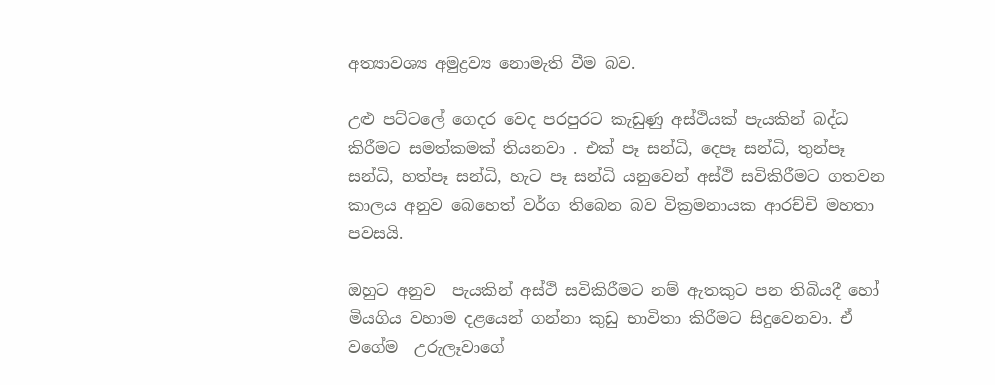අත්‍යාවශ්‍ය අමුද්‍රව්‍ය නොමැති වීම බව.

උළු පට්ටලේ ගෙදර වෙද පරපුරට කැඩුණු අස්ථියක් පැයකින් බද්ධ කිරීමට සමත්කමක් තියනවා . එක් පෑ සන්ධි, දෙපෑ සන්ධි, තුන්පෑ සන්ධි, හත්පෑ සන්ධි, හැට පෑ සන්ධි යනුවෙන් අස්ථි සවිකිරීමට ගතවන කාලය අනුව බෙහෙත් වර්ග තිබෙන බව වික්‍රමනායක ආරච්චි මහතා පවසයි.

ඔහුට අනුව  පැයකින් අස්ථි සවිකිරීමට නම් ඇතකුට පන තිබියදී හෝ මියගිය වහාම දළයෙන් ගන්නා කුඩු භාවිතා කිරීමට සිදුවෙනවා. ඒ වගේම  උරුලෑවාගේ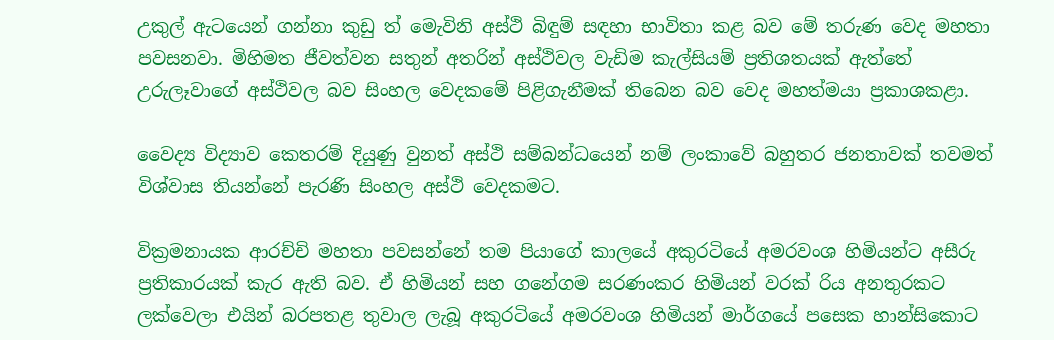උකුල් ඇටයෙන් ගන්නා කුඩු ත් මෙැවිනි අස්ථි බිඳුම් සඳහා භාවිතා කළ බව මේ තරුණ වෙද මහතා පවසනවා. මිහිමත ජීවත්වන සතුන් අතරින් අස්ථිවල වැඩිම කැල්සියම් ප්‍රතිශතයක් ඇත්තේ උරුලෑවාගේ අස්ථිවල බව සිංහල වෙදකමේ පිළිගැනීමක් තිබෙන බව වෙද මහත්මයා ප්‍රකාශකළා.

වෛද්‍ය විද්‍යාව කෙතරම් දියුණු වුනත් අස්ථි සම්බන්ධයෙන් නම් ලංකාවේ බහුතර ජනතාවක් තවමත් විශ්වාස තියන්නේ පැරණි සිංහල අස්ථි වෙදකමට.

වික්‍රමනායක ආරච්චි මහතා පවසන්නේ තම පියාගේ කාලයේ අකුරටියේ අමරවංශ හිමියන්ට අසීරු ප්‍රතිකාරයක් කැර ඇති බව. ඒ හිමියන් සහ ගනේගම සරණංකර හිමියන් වරක් රිය අනතුරකට ලක්වෙලා එයින් බරපතළ තුවාල ලැබූ අකුරටියේ අමරවංශ හිමියන් මාර්ගයේ පසෙක හාන්සිකොට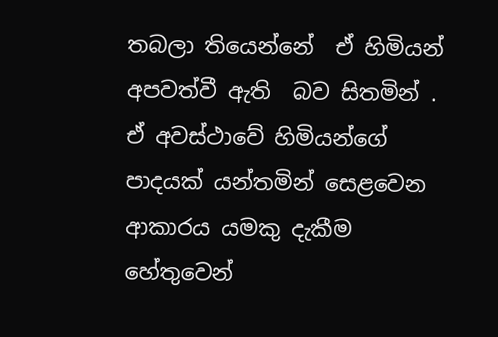තබලා තියෙන්නේ  ඒ හිමියන් අපවත්වී ඇති  බව සිතමින් . ඒ අවස්ථාවේ හිමියන්ගේ පාදයක් යන්තමින් සෙළවෙන ආකාරය යමකු දැකීම හේතුවෙන්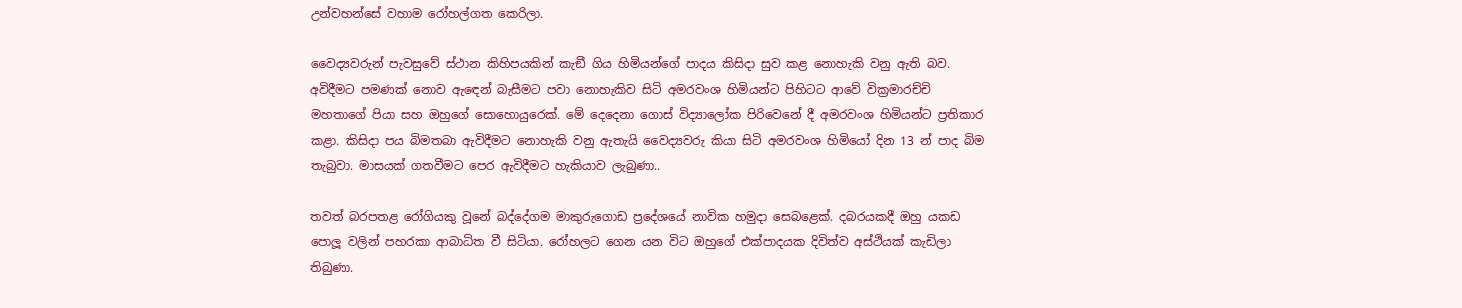උන්වහන්සේ වහාම රෝහල්ගත කෙරිලා.

වෛද්‍යවරුන් පැවසුවේ ස්ථාන කිහිපයකින් කැඞී ගිය හිමියන්ගේ පාදය කිසිදා සුව කළ නොහැකි වනු ඇති බව. අවිදීමට පමණක් නොව ඇඳෙන් බැසීමට පවා නොහැකිව සිටි අමරවංශ හිමියන්ට පිහිටට ආවේ වික්‍රමාරච්චි මහතාගේ පියා සහ ඔහුගේ සොහොයුරෙක්. මේ දෙදෙනා ගොස් විද්‍යාලෝක පිරිවෙනේ දී අමරවංශ හිමියන්ට ප්‍රතිකාර කළා. කිසිදා පය බිමතබා ඇවිදීමට නොහැකි වනු ඇතැයි වෛද්‍යවරු කියා සිටි අමරවංශ හිමියෝ දින 13 න් පාද බිම තැබුවා. මාසයක් ගතවීමට පෙර ඇවිදීමට හැකියාව ලැබුණා..

තවත් බරපතළ රෝගියකු වූනේ බද්දේගම මාකුරුගොඩ ප්‍රදේශයේ නාවික හමුදා සෙබළෙක්. දබරයකදී ඔහු යකඩ පොලූ වලින් පහරකා ආබාධිත වී සිටියා. රෝහලට ගෙන යන විට ඔහුගේ එක්පාදයක දිවිත්ව අස්ථියක් කැඩිලා තිබුණා.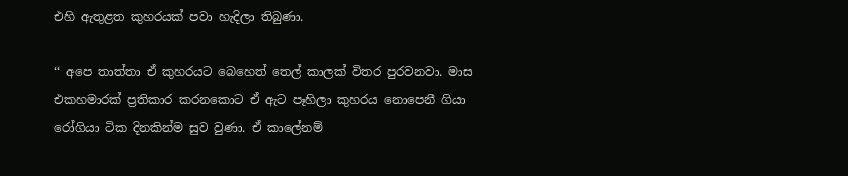එහි ඇතුළත කුහරයක් පවා හැදිලා තිබුණා.

‘‘ අපෙ තාත්තා ඒ කුහරයට බෙහෙත් තෙල් කාලක් විතර පුරවනවා. මාස එකහමාරක් ප්‍රතිකාර කරනකොට ඒ ඇට පෑහිලා කුහරය නොපෙනී ගියා රෝගියා ටික දිනකින්ම සුව වුණා. ඒ කාලේනම්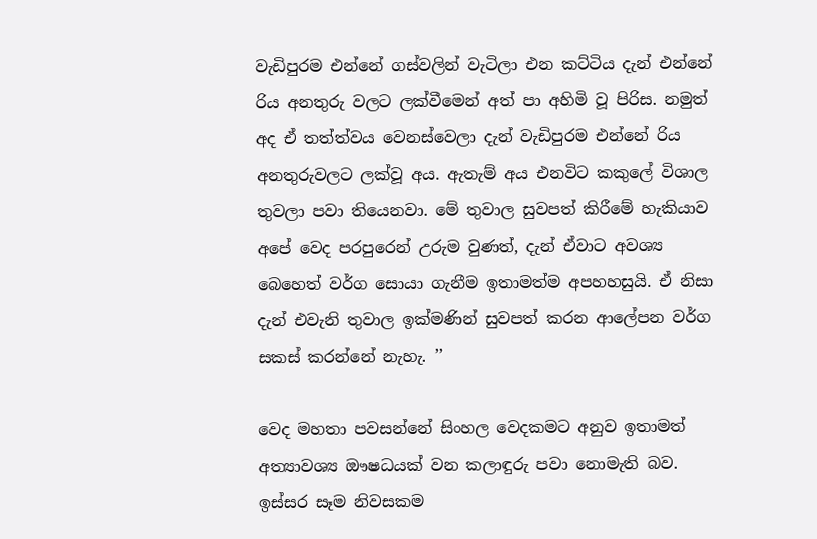වැඩිපුරම එන්නේ ගස්වලින් වැටිලා එන කට්ටිය දැන් එන්නේ රිය අනතුරු වලට ලක්වීමෙන් අත් පා අහිමි වූ පිරිස. නමුත් අද ඒ තත්ත්වය වෙනස්වෙලා දැන් වැඩිපුරම එන්නේ රිය අනතුරුවලට ලක්වූ අය. ඇතැම් අය එනවිට කකුලේ විශාල තුවලා පවා තියෙනවා. මේ තුවාල සුවපත් කිරීමේ හැකියාව අපේ වෙද පරපුරෙන් උරුම වුණත්, දැන් ඒවාට අවශ්‍ය බෙහෙත් වර්ග සොයා ගැනීම ඉතාමත්ම අපහහසුයි. ඒ නිසා දැන් එවැනි තුවාල ඉක්මණින් සුවපත් කරන ආලේපන වර්ග සකස් කරන්නේ නැහැ. ’’

වෙද මහතා පවසන්නේ සිංහල වෙදකමට අනුව ඉතාමත් අත්‍යාවශ්‍ය ඖෂධයක් වන කලාඳුරු පවා නොමැති බව. ඉස්සර සෑම නිවසකම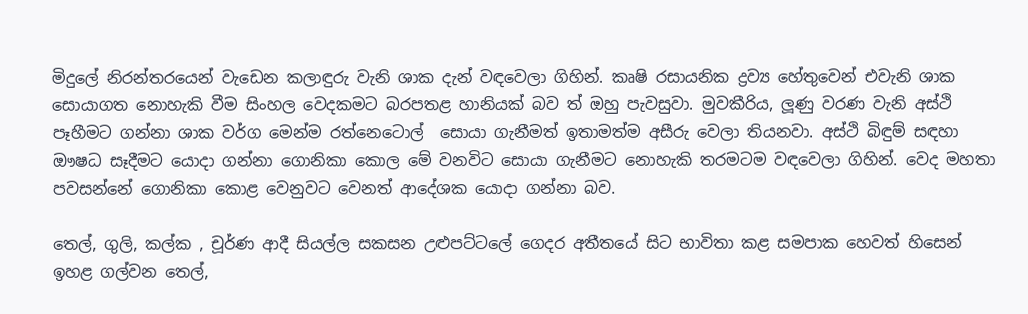මිදුලේ නිරන්තරයෙන් වැඩෙන කලාඳුරු වැනි ශාක දැන් වඳවෙලා ගිහින්. කෘෂි රසායනික ද්‍රව්‍ය හේතුවෙන් එවැනි ශාක සොයාගත නොහැකි වීම සිංහල වෙදකමට බරපතළ හානියක් බව ත් ඔහු පැවසුවා. මුවකීරිය, ලූණු වරණ වැනි අස්ථි පෑහීමට ගන්නා ශාක වර්ග මෙන්ම රත්නෙටොල්  සොයා ගැනීමත් ඉතාමත්ම අසීරු වෙලා තියනවා. අස්ථි බිඳුම් සඳහා ඖෂධ සෑදීමට යොදා ගන්නා ගොනිකා කොල මේ වනවිට සොයා ගැනීමට නොහැකි තරමටම වඳවෙලා ගිහින්. වෙද මහතා පවසන්නේ ගොනිකා කොළ වෙනුවට වෙනත් ආදේශක යොදා ගන්නා බව.

තෙල්, ගුලි, කල්ක , චූර්ණ ආදී සියල්ල සකසන උළුපට්ටලේ ගෙදර අතීතයේ සිට භාවිතා කළ සමපාක හෙවත් හිසෙන් ඉහළ ගල්වන තෙල්,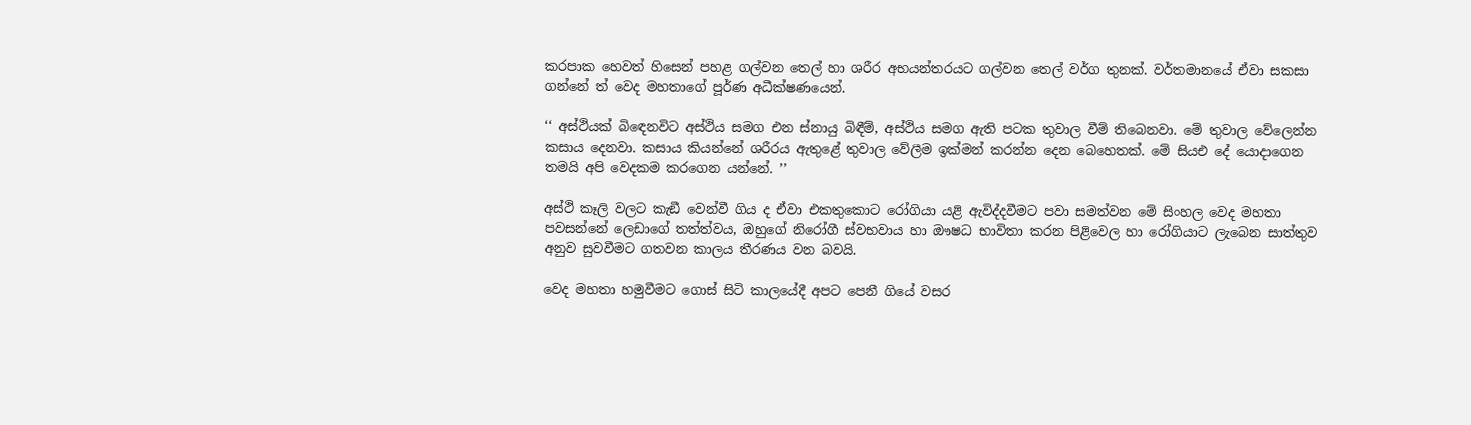කරපාක හෙවත් හිසෙන් පහළ ගල්වන තෙල් හා ශරීර අභයන්තරයට ගල්වන තෙල් වර්ග තුනක්. වර්තමානයේ ඒවා සකසා ගන්නේ ත් වෙද මහතාගේ පූර්ණ අධීක්ෂණයෙන්.

‘‘ අස්ථියක් බිඳෙනවිට අස්ථිය සමග එන ස්නායු බිඳීම්, අස්ථිය සමග ඇති පටක තුවාල වීම් තිබෙනවා. මේ තුවාල වේලෙන්න කසාය දෙනවා. කසාය කියන්නේ ශරීරය ඇතුළේ තුවාල වේලීම ඉක්මන් කරන්න දෙන බෙහෙතක්. මේ සියඑ දේ යොදාගෙන තමයි අපි වෙදකම කරගෙන යන්නේ. ’’

අස්ථි කෑලි වලට කැඞී වෙන්වී ගිය ද ඒවා එකතුකොට රෝගියා යළි ඇවිද්දවීමට පවා සමත්වන මේ සිංහල වෙද මහතා පවසන්නේ ලෙඩාගේ තත්ත්වය, ඔහුගේ නිරෝගී ස්වභවාය හා ඖෂධ භාවිතා කරන පිළිවෙල හා රෝගියාට ලැබෙන සාත්තුව අනුව සුවවීමට ගතවන කාලය තීරණය වන බවයි.

වෙද මහතා හමුවීමට ගොස් සිටි කාලයේදී අපට පෙනී ගියේ වසර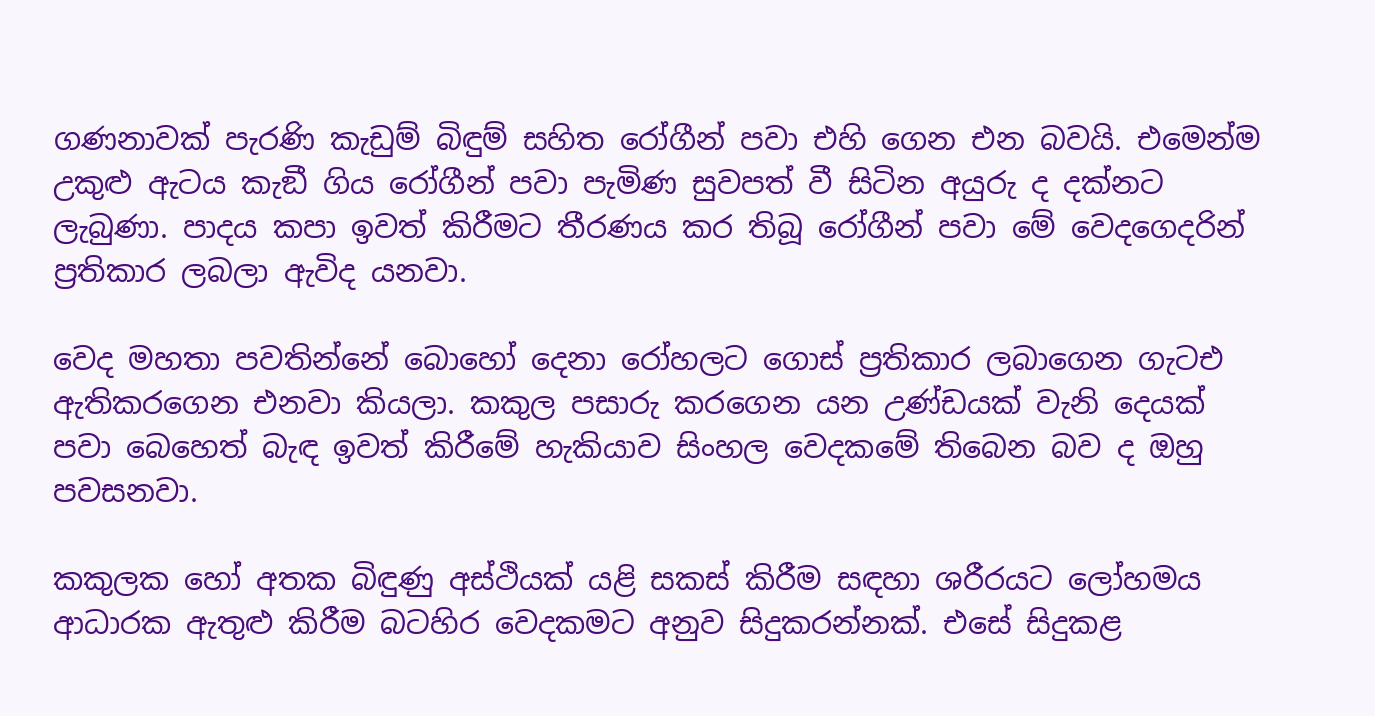ගණනාවක් පැරණි කැඩුම් බිඳුම් සහිත රෝගීන් පවා එහි ගෙන එන බවයි. එමෙන්ම උකුළු ඇටය කැඞී ගිය රෝගීන් පවා පැමිණ සුවපත් වී සිටින අයුරු ද දක්නට ලැබුණා. පාදය කපා ඉවත් කිරීමට තීරණය කර තිබූ රෝගීන් පවා මේ වෙදගෙදරින් ප්‍රතිකාර ලබලා ඇවිද යනවා.

වෙද මහතා පවතින්නේ බොහෝ දෙනා රෝහලට ගොස් ප්‍රතිකාර ලබාගෙන ගැටඑ ඇතිකරගෙන එනවා කියලා. කකුල පසාරු කරගෙන යන උණ්ඩයක් වැනි දෙයක් පවා බෙහෙත් බැඳ ඉවත් කිරීමේ හැකියාව සිංහල වෙදකමේ තිබෙන බව ද ඔහු පවසනවා.

කකුලක හෝ අතක බිඳුණු අස්ථියක් යළි සකස් කිරීම සඳහා ශරීරයට ලෝහමය ආධාරක ඇතුළු කිරීම බටහිර වෙදකමට අනුව සිදුකරන්නක්. එසේ සිදුකළ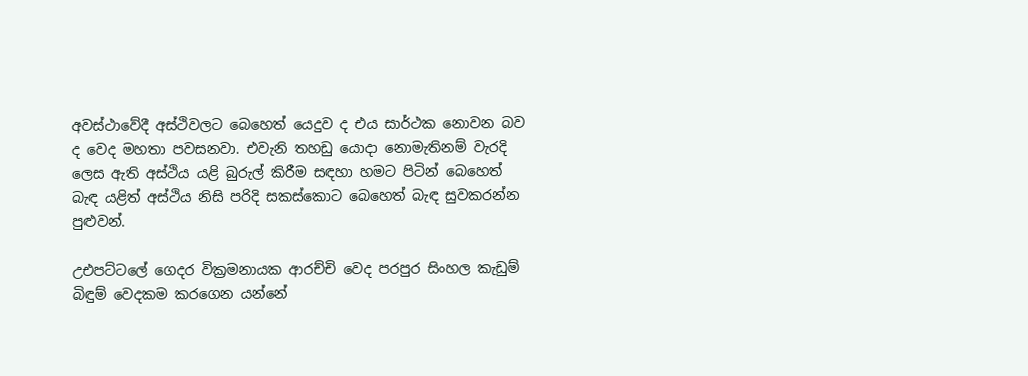අවස්ථාවේදී අස්ථිවලට බෙහෙත් යෙදුව ද එය සාර්ථක නොවන බව ද වෙද මහතා පවසනවා. එවැනි තහඩු යොදා නොමැතිනම් වැරදි ලෙස ඇති අස්ථිය යළි බුරුල් කිරීම සඳහා හමට පිටින් බෙහෙත් බැඳ යළිත් අස්ථිය නිසි පරිදි සකස්කොට බෙහෙත් බැඳ සුවකරන්න පුළුවන්.

උඑපට්ටලේ ගෙදර වික්‍රමනායක ආරච්චි වෙද පරපුර සිංහල කැඩුම් බිඳුම් වෙදකම කරගෙන යන්නේ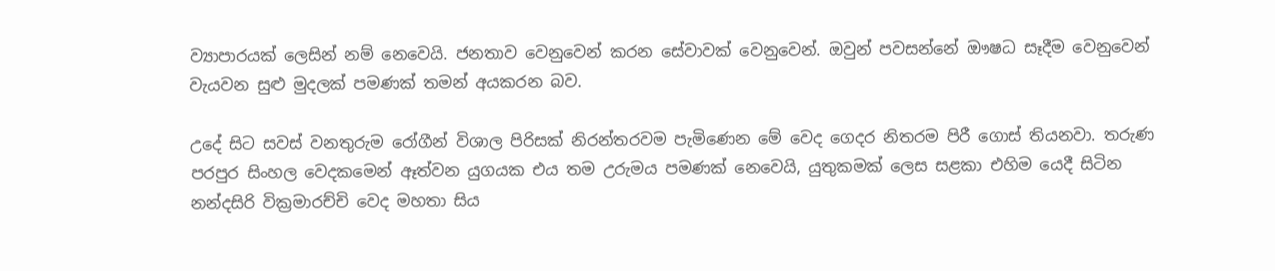ව්‍යාපාරයක් ලෙසින් නම් නෙවෙයි. ජනතාව වෙනුවෙන් කරන සේවාවක් වෙනුවෙන්. ඔවුන් පවසන්නේ ඖෂධ සෑදීම වෙනුවෙන් වැයවන සුළු මුදලක් පමණක් තමන් අයකරන බව.

උදේ සිට සවස් වනතුරුම රෝගීන් විශාල පිරිසක් නිරන්තරවම පැමිණෙන මේ වෙද ගෙදර නිතරම පිරී ගොස් තියනවා. තරුණ පරපුර සිංහල වෙදකමෙන් ඈත්වන යුගයක එය තම උරුමය පමණක් නෙවෙයි, යුතුකමක් ලෙස සළකා එහිම යෙදී සිටින නන්දසිරි වික්‍රමාරච්චි වෙද මහතා සිය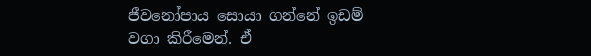ජීවනෝපාය සොයා ගන්නේ ඉඩම් වගා කිරීමෙන්. ඒ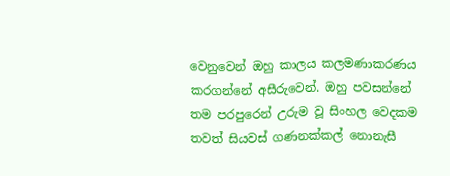වෙනුවෙන් ඔහු කාලය කලමණාකරණය කරගන්නේ අසීරුවෙන්. ඔහු පවසන්නේ තම පරපුරෙන් උරුම වූ සිංහල වෙදකම තවත් සියවස් ගණනක්කල් නොනැසී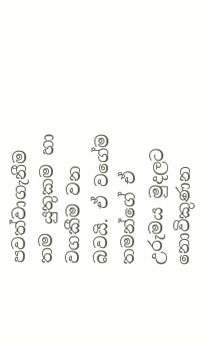පවත්වාගැනීම තම යුතුකම හා වගකීම වන බවයි. ඒ වගේම තමන්ගේ ඒ උරුමය මුදලට නොවිකුණන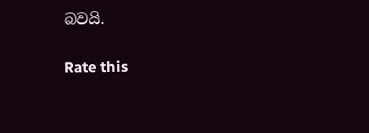බවයි.

Rate this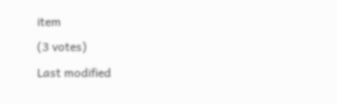item
(3 votes)
Last modified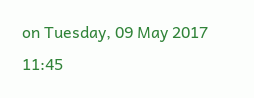on Tuesday, 09 May 2017 11:45